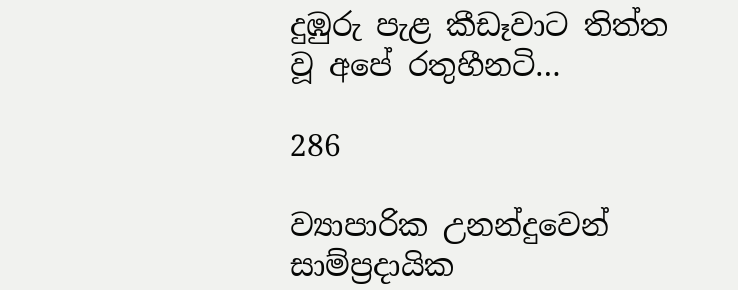දුඹුරු පැළ කීඩෑවාට තිත්ත වූ අපේ රතුහීනටි…

286

ව්‍යාපාරික උනන්දුවෙන් සාම්ප්‍රදායික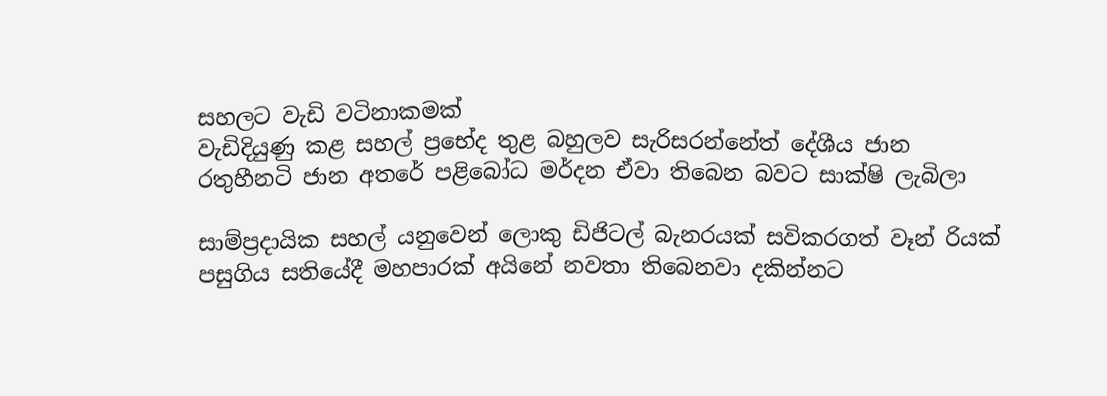සහලට වැඩි වටිනාකමක්
වැඩිදියුණු කළ සහල් ප්‍රභේද තුළ බහුලව සැරිසරන්නේත් දේශීය ජාන
රතුහීනටි ජාන අතරේ පළිබෝධ මර්දන ඒවා තිබෙන බවට සාක්ෂි ලැබිලා

සාම්ප්‍රදායික සහල් යනුවෙන් ලොකු ඩිජිටල් බැනරයක් සවිකරගත් වෑන් රියක් පසුගිය සතියේදී මහපාරක් අයිනේ නවතා තිබෙනවා දකින්නට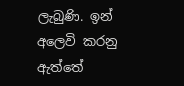ලැබුණි. ඉන් අලෙවි කරනු ඇත්තේ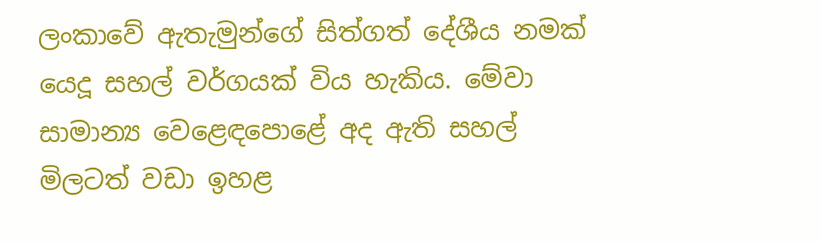ලංකාවේ ඇතැමුන්ගේ සිත්ගත් දේශීය නමක් යෙදූ සහල් වර්ගයක් විය හැකිය. මේවා සාමාන්‍ය වෙළෙඳපොළේ අද ඇති සහල් මිලටත් වඩා ඉහළ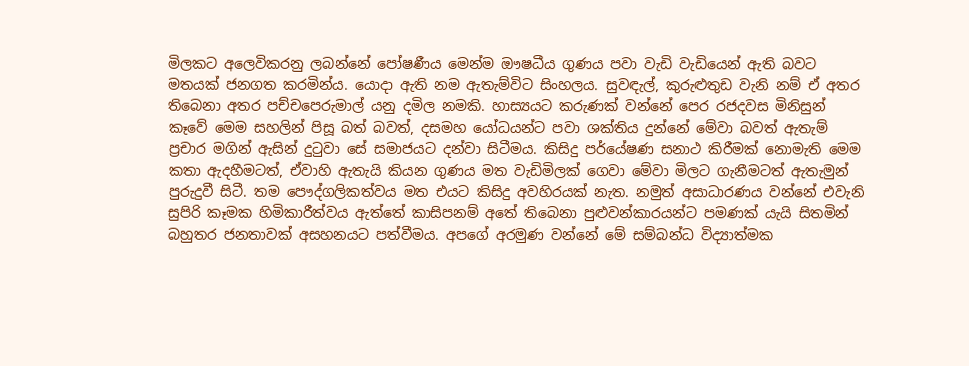මිලකට අලෙවිකරනු ලබන්නේ පෝෂණීය මෙන්ම ඖෂධීය ගුණය පවා වැඩි වැඩියෙන් ඇති බවට මතයක් ජනගත කරමින්ය. යොදා ඇති නම ඇතැම්විට සිංහලය. සුවඳැල්, කුරුළුතුඩ වැනි නම් ඒ අතර තිබෙනා අතර පච්චපෙරුමාල් යනු දමිල නමකි. හාස්‍යයට කරුණක් වන්නේ පෙර රජදවස මිනිසුන් කෑවේ මෙම සහලින් පිසූ බත් බවත්, දසමහ යෝධයන්ට පවා ශක්තිය දුන්නේ මේවා බවත් ඇතැම් ප්‍රචාර මගින් ඇසින් දුටුවා සේ සමාජයට දන්වා සිටීමය. කිසිදු පර්යේෂණ සනාථ කිරීමක් නොමැති මෙම කතා ඇදහීමටත්, ඒවාහි ඇතැයි කියන ගුණය මත වැඩිමිලක් ගෙවා මේවා මිලට ගැනීමටත් ඇතැමුන් පුරුදුවී සිටී. තම පෞද්ගලිකත්වය මත එයට කිසිදු අවහිරයක් නැත. නමුත් අසාධාරණය වන්නේ එවැනි සුපිරි කෑමක හිමිකාරීත්වය ඇත්තේ කාසිපනම් අතේ තිබෙනා පුළුවන්කාරයන්ට පමණක් යැයි සිතමින් බහුතර ජනතාවක් අසහනයට පත්වීමය. අපගේ අරමුණ වන්නේ මේ සම්බන්ධ විද්‍යාත්මක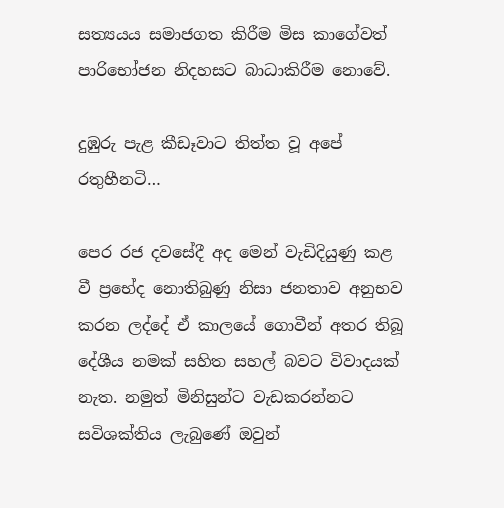සත්‍යයය සමාජගත කිරීම මිස කාගේවත් පාරිභෝජන නිදහසට බාධාකිරීම නොවේ.

දුඹුරු පැළ කීඩෑවාට තිත්ත වූ අපේ රතුහීනටි…

පෙර රජ දවසේදී අද මෙන් වැඩිදියුණු කළ වී ප්‍රභේද නොතිබුණු නිසා ජනතාව අනුභව කරන ලද්දේ ඒ කාලයේ ගොවීන් අතර තිබූ දේශීය නමක් සහිත සහල් බවට විවාදයක් නැත. නමුත් මිනිසුන්ට වැඩකරන්නට සවිශක්තිය ලැබුණේ ඔවුන්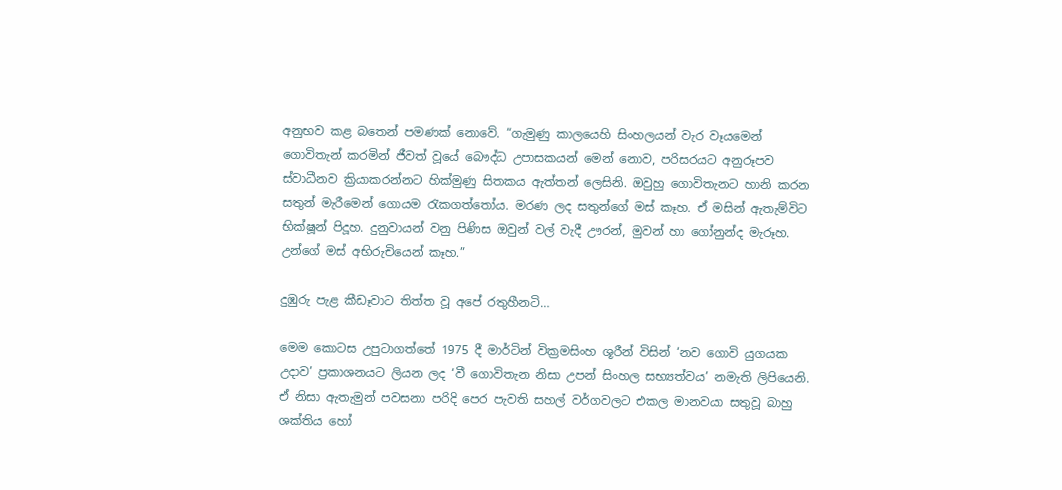අනුභව කළ බතෙන් පමණක් නොවේ. “ගැමුණු කාලයෙහි සිංහලයන් වැර වෑයමෙන් ගොවිතැන් කරමින් ජීවත් වූයේ බෞද්ධ උපාසකයන් මෙන් නොව, පරිසරයට අනුරූපව ස්වාධීනව ක්‍රියාකරන්නට හික්මුණු සිතකය ඇත්තන් ලෙසිනි. ඔවුහු ගොවිතැනට හානි කරන සතුන් මැරීමෙන් ගොයම රැකගත්තෝය. මරණ ලද සතුන්ගේ මස් කෑහ. ඒ මසින් ඇතැම්විට භික්ෂූන් පිදූහ. දුනුවායන් වනු පිණිස ඔවුන් වල් වැදී ඌරන්, මුවන් හා ගෝනුන්ද මැරූහ. උන්ගේ මස් අභිරුචියෙන් කෑහ.”

දුඹුරු පැළ කීඩෑවාට තිත්ත වූ අපේ රතුහීනටි…

මෙම කොටස උපුටාගත්තේ 1975 දී මාර්ටින් වික්‍රමසිංහ ශූරීන් විසින් ‘නව ගොවි යුගයක උදාව’ ප්‍රකාශනයට ලියන ලද ‘වී ගොවිතැන නිසා උපන් සිංහල සභ්‍යත්වය’ නමැති ලිපියෙනි. ඒ නිසා ඇතැමුන් පවසනා පරිදි පෙර පැවති සහල් වර්ගවලට එකල මානවයා සතුවූ බාහු ශක්තිය හෝ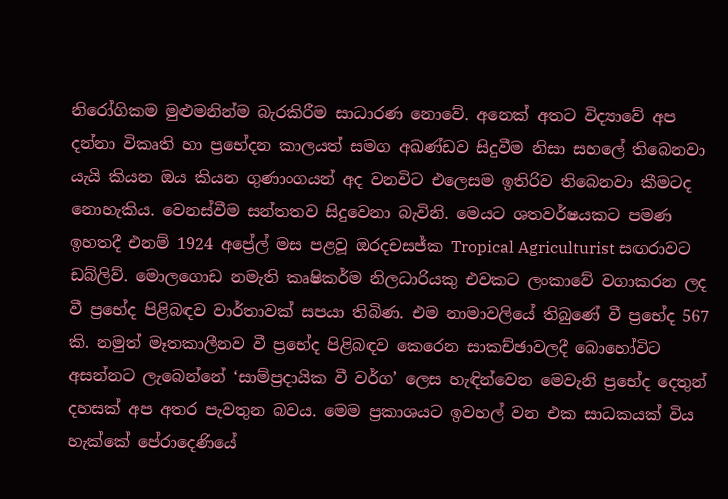නිරෝගිකම මුළුමනින්ම බැරකිරීම සාධාරණ නොවේ. අනෙක් අතට විද්‍යාවේ අප දන්නා විකෘති හා ප්‍රභේදන කාලයත් සමග අඛණ්ඩව සිදුවීම නිසා සහලේ තිබෙනවා යැයි කියන ඔය කියන ගුණාංගයන් අද වනවිට එලෙසම ඉතිරිව තිබෙනවා කීමටද නොහැකිය. වෙනස්වීම සන්තතව සිදුවෙනා බැවිනි. මෙයට ශතවර්ෂයකට පමණ ඉහතදී එනම් 1924 අප්‍රේල් මස පළවූ ඔරදචසජ්ක Tropical Agriculturist සඟරාවට ඩබ්ලිව්. මොලගොඩ නමැති කෘෂිකර්ම නිලධාරියකු එවකට ලංකාවේ වගාකරන ලද වී ප්‍රභේද පිළිබඳව වාර්තාවක් සපයා තිබිණ. එම නාමාවලියේ තිබුණේ වී ප්‍රභේද 567 කි. නමුත් මෑතකාලීනව වී ප්‍රභේද පිළිබඳව කෙරෙන සාකච්ඡාවලදී බොහෝවිට අසන්නට ලැබෙන්නේ ‘සාම්ප්‍රදායික වී වර්ග’ ලෙස හැඳින්වෙන මෙවැනි ප්‍රභේද දෙතුන් දහසක් අප අතර පැවතුන බවය. මෙම ප්‍රකාශයට ඉවහල් වන එක සාධකයක් විය හැක්කේ පේරාදෙණියේ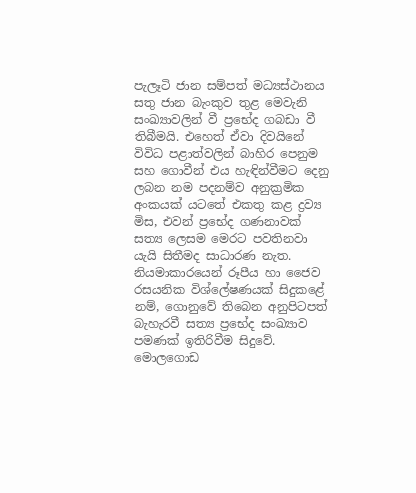පැලෑටි ජාන සම්පත් මධ්‍යස්ථානය සතු ජාන බැංකුව තුළ මෙවැනි සංඛ්‍යාවලින් වී ප්‍රභේද ගබඩා වී තිබීමයි. එහෙත් ඒවා දිවයිනේ විවිධ පළාත්වලින් බාහිර පෙනුම සහ ගොවීන් එය හැඳින්වීමට දෙනු ලබන නම පදනම්ව අනුක්‍රමික අංකයක් යටතේ එකතු කළ ද්‍රව්‍ය මිස, එවන් ප්‍රභේද ගණනාවක් සත්‍ය ලෙසම මෙරට පවතිනවා යැයි සිතීමද සාධාරණ නැත. නියමාකාරයෙන් රූපීය හා ජෛව රසයනික විශ්ලේෂණයක් සිදුකළේ නම්, ගොනුවේ තිබෙන අනුපිටපත් බැහැරවී සත්‍ය ප්‍රභේද සංඛ්‍යාව පමණක් ඉතිරිවීම සිදුවේ. මොලගොඩ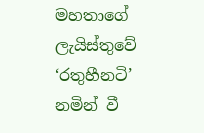මහතාගේ ලැයිස්තුවේ ‘රතුහීනටි’ නමින් වී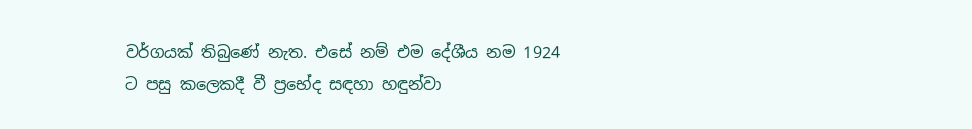වර්ගයක් තිබුණේ නැත. එසේ නම් එම දේශීය නම 1924 ට පසු කලෙකදී වී ප්‍රභේද සඳහා හඳුන්වා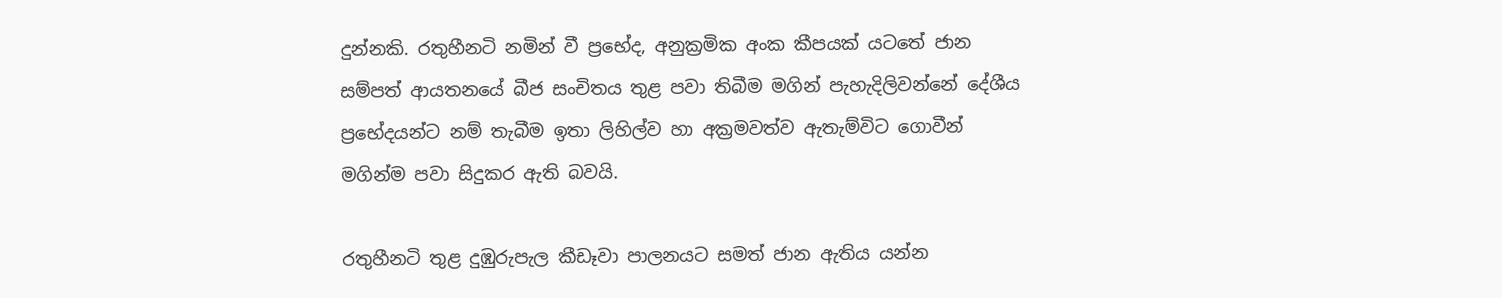දුන්නකි. රතුහීනටි නමින් වී ප්‍රභේද, අනුක්‍රමික අංක කීපයක් යටතේ ජාන සම්පත් ආයතනයේ බීජ සංචිතය තුළ පවා තිබීම මගින් පැහැදිලිවන්නේ දේශීය ප්‍රභේදයන්ට නම් තැබීම ඉතා ලිහිල්ව හා අක්‍රමවත්ව ඇතැම්විට ගොවීන් මගින්ම පවා සිදුකර ඇති බවයි.

රතුහීනටි තුළ දුඹුරුපැල කීඩෑවා පාලනයට සමත් ජාන ඇතිය යන්න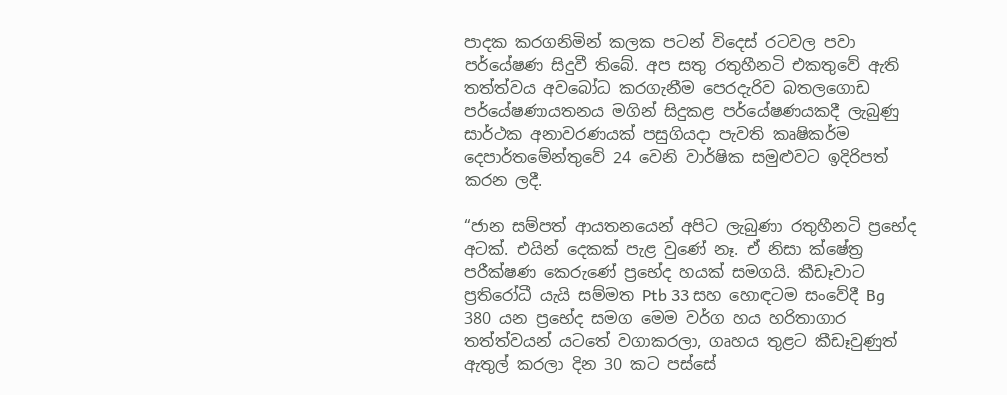පාදක කරගනිමින් කලක පටන් විදෙස් රටවල පවා පර්යේෂණ සිදුවී තිබේ. අප සතු රතුහීනටි එකතුවේ ඇති තත්ත්වය අවබෝධ කරගැනීම පෙරදැරිව බතලගොඩ පර්යේෂණායතනය මගින් සිදුකළ පර්යේෂණයකදී ලැබුණු සාර්ථක අනාවරණයක් පසුගියදා පැවති කෘෂිකර්ම දෙපාර්තමේන්තුවේ 24 වෙනි වාර්ෂික සමුළුවට ඉදිරිපත් කරන ලදී.

“ජාන සම්පත් ආයතනයෙන් අපිට ලැබුණා රතුහීනටි ප්‍රභේද අටක්. එයින් දෙකක් පැළ වුණේ නෑ. ඒ නිසා ක්ෂේත්‍ර පරීක්ෂණ කෙරුණේ ප්‍රභේද හයක් සමගයි. කීඩෑවාට ප්‍රතිරෝධී යැයි සම්මත Ptb 33 සහ හොඳටම සංවේදී Bg 380 යන ප්‍රභේද සමග මෙම වර්ග හය හරිතාගාර තත්ත්වයන් යටතේ වගාකරලා, ගෘහය තුළට කීඩෑවුණුත් ඇතුල් කරලා දින 30 කට පස්සේ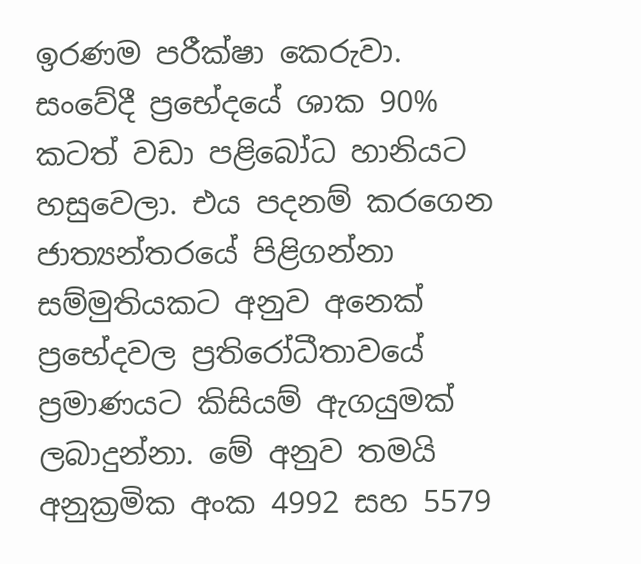ඉරණම පරීක්ෂා කෙරුවා. සංවේදී ප්‍රභේදයේ ශාක 90% කටත් වඩා පළිබෝධ හානියට හසුවෙලා. එය පදනම් කරගෙන ජාත්‍යන්තරයේ පිළිගන්නා සම්මුතියකට අනුව අනෙක් ප්‍රභේදවල ප්‍රතිරෝධීතාවයේ ප්‍රමාණයට කිසියම් ඇගයුමක් ලබාදුන්නා. මේ අනුව තමයි අනුක්‍රමික අංක 4992 සහ 5579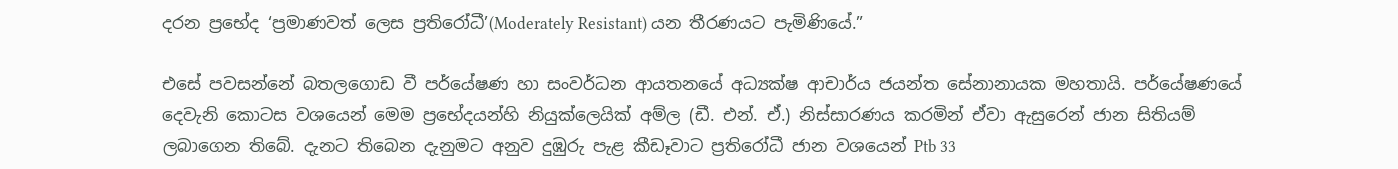දරන ප්‍රභේද ‘ප්‍රමාණවත් ලෙස ප්‍රතිරෝධී’(Moderately Resistant) යන තීරණයට පැමිණියේ.”

එසේ පවසන්නේ බතලගොඩ වී පර්යේෂණ හා සංවර්ධන ආයතනයේ අධ්‍යක්ෂ ආචාර්ය ජයන්ත සේනානායක මහතායි. පර්යේෂණයේ දෙවැනි කොටස වශයෙන් මෙම ප්‍රභේදයන්හි නියුක්ලෙයික් අම්ල (ඩී. එන්. ඒ.) නිස්සාරණය කරමින් ඒවා ඇසුරෙන් ජාන සිතියම් ලබාගෙන තිබේ. දැනට තිබෙන දැනුමට අනුව දුඹුරු පැළ කීඩෑවාට ප්‍රතිරෝධී ජාන වශයෙන් Ptb 33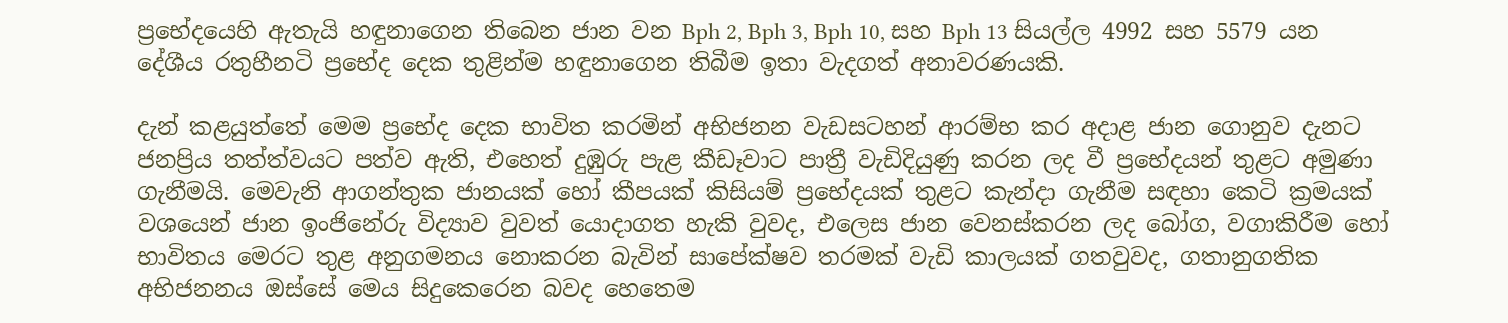ප්‍රභේදයෙහි ඇතැයි හඳුනාගෙන තිබෙන ජාන වන Bph 2, Bph 3, Bph 10, සහ Bph 13 සියල්ල 4992 සහ 5579 යන දේශීය රතුහීනටි ප්‍රභේද දෙක තුළින්ම හඳුනාගෙන තිබීම ඉතා වැදගත් අනාවරණයකි.

දැන් කළයුත්තේ මෙම ප්‍රභේද දෙක භාවිත කරමින් අභිජනන වැඩසටහන් ආරම්භ කර අදාළ ජාන ගොනුව දැනට ජනප්‍රිය තත්ත්වයට පත්ව ඇති, එහෙත් දුඹුරු පැළ කීඩෑවාට පාත්‍රී වැඩිදියුණු කරන ලද වී ප්‍රභේදයන් තුළට අමුණා ගැනීමයි. මෙවැනි ආගන්තුක ජානයක් හෝ කීපයක් කිසියම් ප්‍රභේදයක් තුළට කැන්දා ගැනීම සඳහා කෙටි ක්‍රමයක් වශයෙන් ජාන ඉංජිනේරු විද්‍යාව වුවත් යොදාගත හැකි වුවද, එලෙස ජාන වෙනස්කරන ලද බෝග, වගාකිරීම හෝ භාවිතය මෙරට තුළ අනුගමනය නොකරන බැවින් සාපේක්ෂව තරමක් වැඩි කාලයක් ගතවුවද, ගතානුගතික අභිජනනය ඔස්සේ මෙය සිදුකෙරෙන බවද හෙතෙම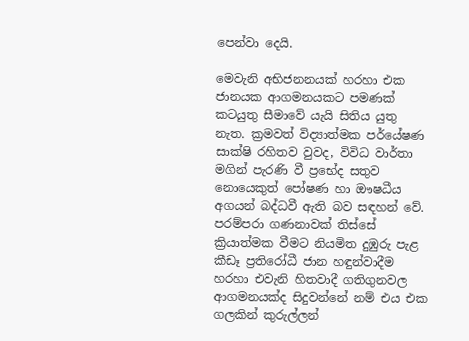පෙන්වා දෙයි.

මෙවැනි අභිජනනයක් හරහා එක ජානයක ආගමනයකට පමණක් කටයුතු සීමාවේ යැයි සිතිය යුතු නැත. ක්‍රමවත් විද්‍යාත්මක පර්යේෂණ සාක්ෂි රහිතව වුවද, විවිධ වාර්තා මගින් පැරණි වී ප්‍රභේද සතුව නොයෙකුත් පෝෂණ හා ඖෂධීය අගයන් බද්ධවී ඇති බව සඳහන් වේ. පරම්පරා ගණනාවක් තිස්සේ ක්‍රියාත්මක වීමට නියමිත දුඹුරු පැළ කීඩෑ ප්‍රතිරෝධී ජාන හඳුන්වාදීම හරහා එවැනි හිතවාදී ගතිගුනවල ආගමනයක්ද සිදුවන්නේ නම් එය එක ගලකින් කුරුල්ලන්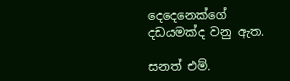දෙදෙනෙක්ගේ දඩයමක්ද වනු ඇත.

සනත් එම්.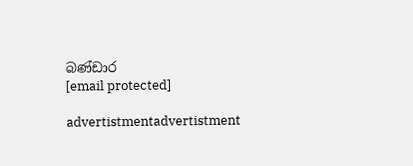බණ්ඩාර
[email protected]

advertistmentadvertistment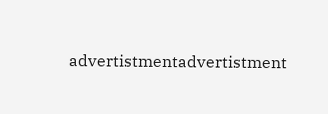advertistmentadvertistment